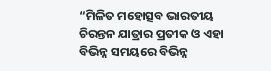“ମିଳିତ ମହୋତ୍ସବ ଭାରତୀୟ ଚିରନ୍ତନ ଯାତ୍ରାର ପ୍ରତୀକ ଓ ଏହା ବିଭିନ୍ନ ସମୟରେ ବିଭିନ୍ନ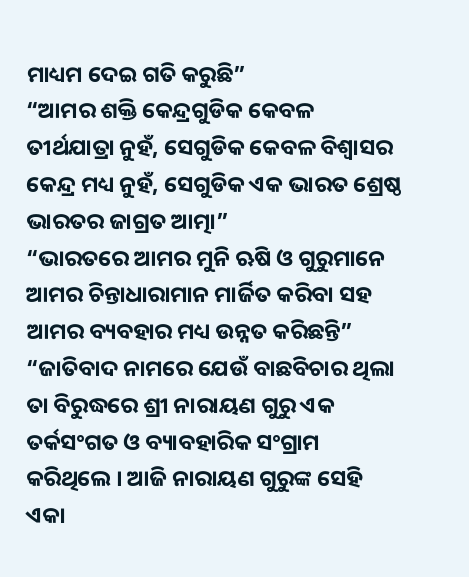ମାଧ୍ୟମ ଦେଇ ଗତି କରୁଛି”
“ଆମର ଶକ୍ତି କେନ୍ଦ୍ରଗୁଡିକ କେବଳ ତୀର୍ଥଯାତ୍ରା ନୁହଁ, ସେଗୁଡିକ କେବଳ ବିଶ୍ୱାସର କେନ୍ଦ୍ର ମଧ୍ୟ ନୁହଁ, ସେଗୁଡିକ ଏକ ଭାରତ ଶ୍ରେଷ୍ଠ ଭାରତର ଜାଗ୍ରତ ଆତ୍ମା”
“ଭାରତରେ ଆମର ମୁନି ଋଷି ଓ ଗୁରୁମାନେ ଆମର ଚିନ୍ତାଧାରାମାନ ମାର୍ଜିତ କରିବା ସହ ଆମର ବ୍ୟବହାର ମଧ୍ୟ ଉନ୍ନତ କରିଛନ୍ତି”
“ଜାତିବାଦ ନାମରେ ଯେଉଁ ବାଛବିଚାର ଥିଲା ତା ବିରୁଦ୍ଧରେ ଶ୍ରୀ ନାରାୟଣ ଗୁରୁ ଏକ ତର୍କସଂଗତ ଓ ବ୍ୟାବହାରିକ ସଂଗ୍ରାମ କରିଥିଲେ । ଆଜି ନାରାୟଣ ଗୁରୁଙ୍କ ସେହି ଏକା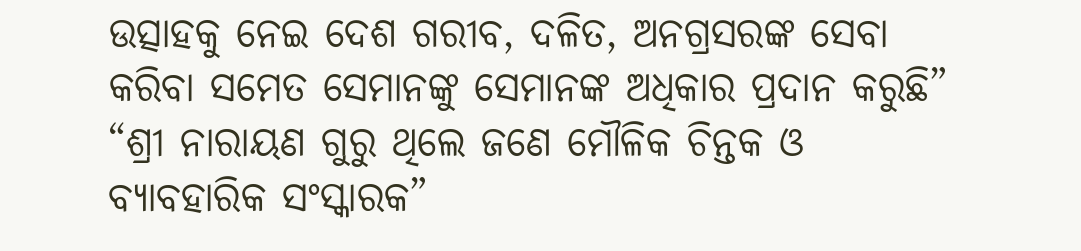ଉତ୍ସାହକୁ ନେଇ ଦେଶ ଗରୀବ, ଦଳିତ, ଅନଗ୍ରସରଙ୍କ ସେବା କରିବା ସମେତ ସେମାନଙ୍କୁ ସେମାନଙ୍କ ଅଧିକାର ପ୍ରଦାନ କରୁଛି”
“ଶ୍ରୀ ନାରାୟଣ ଗୁରୁ ଥିଲେ ଜଣେ ମୌଳିକ ଚିନ୍ତକ ଓ ବ୍ୟାବହାରିକ ସଂସ୍କାରକ”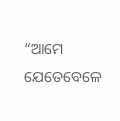“ଆମେ ଯେତେବେଳେ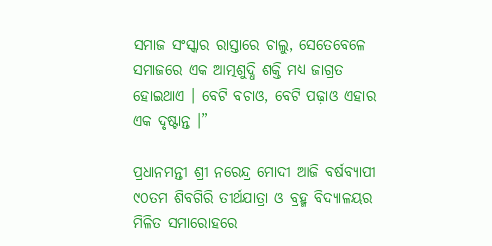ସମାଜ ସଂସ୍କାର ରାସ୍ତାରେ ଚାଲୁ, ସେତେବେଳେ ସମାଜରେ ଏକ ଆତ୍ମଶୁଦ୍ଧି ଶକ୍ତି ମଧ୍ୟ ଜାଗ୍ରତ ହୋଇଥାଏ । ବେଟି ବଚାଓ, ବେଟି ପଢ଼ାଓ ଏହାର ଏକ ଦୃଷ୍ଟାନ୍ତ ।”

ପ୍ରଧାନମନ୍ତୀ ଶ୍ରୀ ନରେନ୍ଦ୍ର ମୋଦୀ ଆଜି ବର୍ଷବ୍ୟାପୀ ୯୦ତମ ଶିବଗିରି ତୀର୍ଥଯାତ୍ରା ଓ ବ୍ରହ୍ମ ବିଦ୍ୟାଳୟର ମିଳିତ ସମାରୋହରେ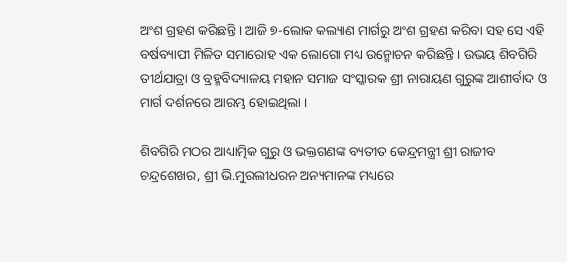ଅଂଶ ଗ୍ରହଣ କରିଛନ୍ତି । ଆଜି ୭-ଲୋକ କଲ୍ୟାଣ ମାର୍ଗରୁ ଅଂଶ ଗ୍ରହଣ କରିବା ସହ ସେ ଏହି ବର୍ଷବ୍ୟାପୀ ମିଳିତ ସମାରୋହ ଏକ ଲୋଗୋ ମଧ୍ୟ ଉନ୍ମୋଚନ କରିଛନ୍ତି । ଉଭୟ ଶିବଗିରି ତୀର୍ଥଯାତ୍ରା ଓ ବ୍ରହ୍ମବିଦ୍ୟାଳୟ ମହାନ ସମାଜ ସଂସ୍କାରକ ଶ୍ରୀ ନାରାୟଣ ଗୁରୁଙ୍କ ଆଶୀର୍ବାଦ ଓ ମାର୍ଗ ଦର୍ଶନରେ ଆରମ୍ଭ ହୋଇଥିଲା ।

ଶିବଗିରି ମଠର ଆଧ୍ୟାତ୍ମିକ ଗୁରୁ ଓ ଭକ୍ତଗଣଙ୍କ ବ୍ୟତୀତ କେନ୍ଦ୍ରମନ୍ତ୍ରୀ ଶ୍ରୀ ରାଜୀବ ଚନ୍ଦ୍ରଶେଖର, ଶ୍ରୀ ଭି.ମୁରଲୀଧରନ ଅନ୍ୟମାନଙ୍କ ମଧ୍ୟରେ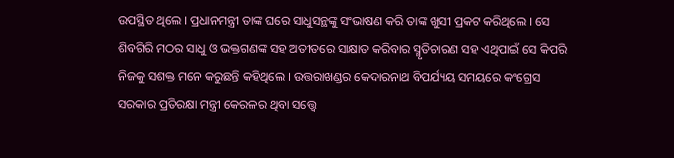ଉପସ୍ଥିତ ଥିଲେ । ପ୍ରଧାନମନ୍ତ୍ରୀ ତାଙ୍କ ଘରେ ସାଧୁସନ୍ଥଙ୍କୁ ସଂଭାଷଣ କରି ତାଙ୍କ ଖୁସୀ ପ୍ରକଟ କରିଥିଲେ । ସେ ଶିବଗିରି ମଠର ସାଧୁ ଓ ଭକ୍ତଗଣଙ୍କ ସହ ଅତୀତରେ ସାକ୍ଷାତ କରିବାର ସ୍ମୃତିଚାରଣ ସହ ଏଥିପାଇଁ ସେ କିପରି ନିଜକୁ ସଶକ୍ତ ମନେ କରୁଛନ୍ତି କହିଥିଲେ । ଉତ୍ତରାଖଣ୍ଡର କେଦାରନାଥ ବିପର୍ଯ୍ୟୟ ସମୟରେ କଂଗ୍ରେସ ସରକାର ପ୍ରତିରକ୍ଷା ମନ୍ତ୍ରୀ କେରଳର ଥିବା ସତ୍ତ୍ୱେ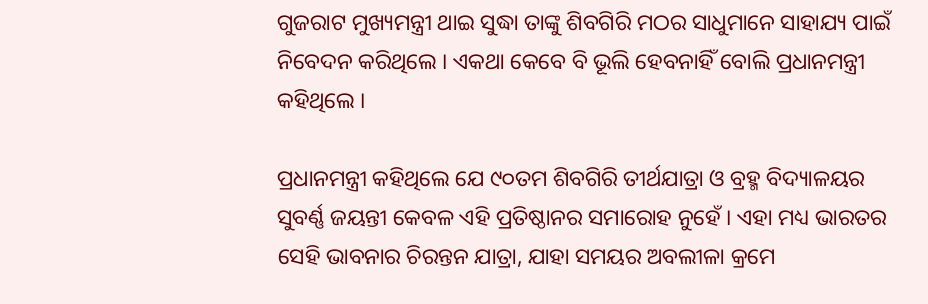ଗୁଜରାଟ ମୁଖ୍ୟମନ୍ତ୍ରୀ ଥାଇ ସୁଦ୍ଧା ତାଙ୍କୁ ଶିବଗିରି ମଠର ସାଧୁମାନେ ସାହାଯ୍ୟ ପାଇଁ ନିବେଦନ କରିଥିଲେ । ଏକଥା କେବେ ବି ଭୂଲି ହେବନାହିଁ ବୋଲି ପ୍ରଧାନମନ୍ତ୍ରୀ କହିଥିଲେ ।

ପ୍ରଧାନମନ୍ତ୍ରୀ କହିଥିଲେ ଯେ ୯୦ତମ ଶିବଗିରି ତୀର୍ଥଯାତ୍ରା ଓ ବ୍ରହ୍ମ ବିଦ୍ୟାଳୟର ସୁବର୍ଣ୍ଣ ଜୟନ୍ତୀ କେବଳ ଏହି ପ୍ରତିଷ୍ଠାନର ସମାରୋହ ନୁହେଁ । ଏହା ମଧ୍ୟ ଭାରତର ସେହି ଭାବନାର ଚିରନ୍ତନ ଯାତ୍ରା, ଯାହା ସମୟର ଅବଲୀଳା କ୍ରମେ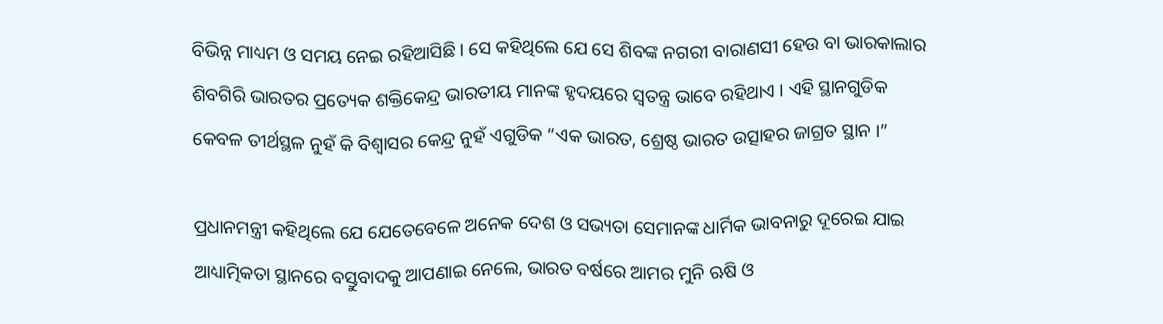ବିଭିନ୍ନ ମାଧ୍ୟମ ଓ ସମୟ ନେଇ ରହିଆସିଛି । ସେ କହିଥିଲେ ଯେ ସେ ଶିବଙ୍କ ନଗରୀ ବାରାଣସୀ ହେଉ ବା ଭାରକାଲାର ଶିବଗିରି ଭାରତର ପ୍ରତ୍ୟେକ ଶକ୍ତିକେନ୍ଦ୍ର ଭାରତୀୟ ମାନଙ୍କ ହୃଦୟରେ ସ୍ୱତନ୍ତ୍ର ଭାବେ ରହିଥାଏ । ଏହି ସ୍ଥାନଗୁଡିକ କେବଳ ତୀର୍ଥସ୍ଥଳ ନୁହଁ କି ବିଶ୍ୱାସର କେନ୍ଦ୍ର ନୁହଁ ଏଗୁଡିକ “ଏକ ଭାରତ, ଶ୍ରେଷ୍ଠ ଭାରତ ଉତ୍ସାହର ଜାଗ୍ରତ ସ୍ଥାନ ।”

ପ୍ରଧାନମନ୍ତ୍ରୀ କହିଥିଲେ ଯେ ଯେତେବେଳେ ଅନେକ ଦେଶ ଓ ସଭ୍ୟତା ସେମାନଙ୍କ ଧାର୍ମିକ ଭାବନାରୁ ଦୂରେଇ ଯାଇ ଆଧ୍ୟାତ୍ମିକତା ସ୍ଥାନରେ ବସ୍ତୁବାଦକୁ ଆପଣାଇ ନେଲେ, ଭାରତ ବର୍ଷରେ ଆମର ମୁନି ଋଷି ଓ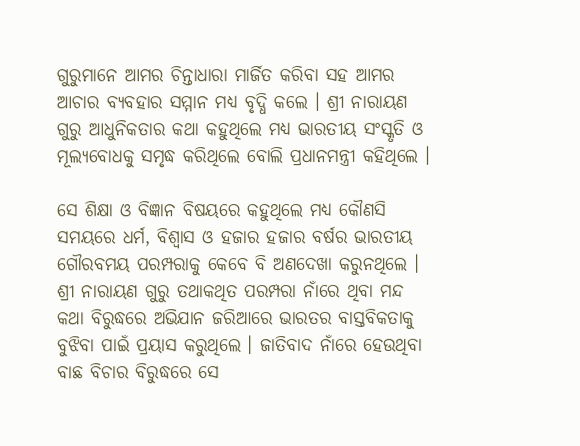ଗୁରୁମାନେ ଆମର ଚିନ୍ତାଧାରା ମାର୍ଜିତ କରିବା ସହ ଆମର ଆଚାର ବ୍ୟବହାର ସମ୍ମାନ ମଧ୍ୟ ବୃଦ୍ଧି କଲେ । ଶ୍ରୀ ନାରାୟଣ ଗୁରୁ ଆଧୁନିକତାର କଥା କହୁଥିଲେ ମଧ୍ୟ ଭାରତୀୟ ସଂସ୍କୃତି ଓ ମୂଲ୍ୟବୋଧକୁ ସମୃଦ୍ଧ କରିଥିଲେ ବୋଲି ପ୍ରଧାନମନ୍ତ୍ରୀ କହିଥିଲେ ।

ସେ ଶିକ୍ଷା ଓ ବିଜ୍ଞାନ ବିଷୟରେ କହୁଥିଲେ ମଧ୍ୟ କୌଣସି ସମୟରେ ଧର୍ମ, ବିଶ୍ୱାସ ଓ ହଜାର ହଜାର ବର୍ଷର ଭାରତୀୟ ଗୌରବମୟ ପରମ୍ପରାକୁ କେବେ ବି ଅଣଦେଖା କରୁନଥିଲେ । ଶ୍ରୀ ନାରାୟଣ ଗୁରୁ ତଥାକଥିତ ପରମ୍ପରା ନାଁରେ ଥିବା ମନ୍ଦ କଥା ବିରୁଦ୍ଧରେ ଅଭିଯାନ ଜରିଆରେ ଭାରତର ବାସ୍ତବିକତାକୁ ବୁଝିବା ପାଇଁ ପ୍ରୟାସ କରୁଥିଲେ । ଜାତିବାଦ ନାଁରେ ହେଉଥିବା ବାଛ ବିଚାର ବିରୁଦ୍ଧରେ ସେ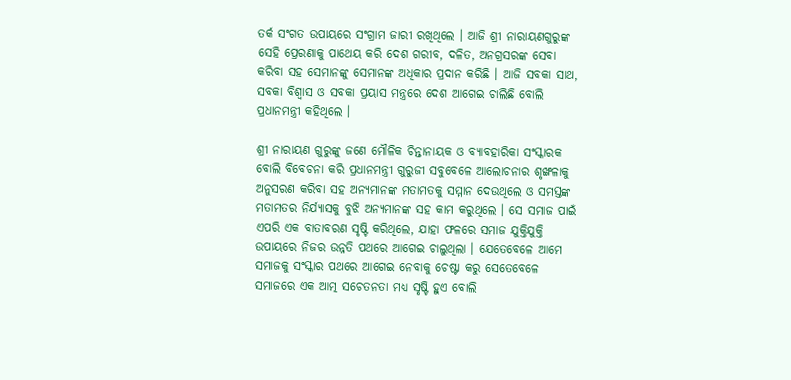ତର୍କ ସଂଗତ ଉପାୟରେ ସଂଗ୍ରାମ ଜାରୀ ରଖିଥିଲେ । ଆଜି ଶ୍ରୀ ନାରାୟଣଗୁରୁଙ୍କ ସେହି ପ୍ରେରଣାକୁ ପାଥେୟ କରି ଦେଶ ଗରୀବ, ଦଳିତ, ଅନଗ୍ରସରଙ୍କ ସେବା କରିବା ସହ ସେମାନଙ୍କୁ ସେମାନଙ୍କ ଅଧିକାର ପ୍ରଦାନ କରିଛି । ଆଜି ସବକା ସାଥ, ସବକା ବିଶ୍ୱାସ ଓ ସବକା ପ୍ରୟାସ ମନ୍ତ୍ରରେ ଦେଶ ଆଗେଇ ଚାଲିଛି ବୋଲି ପ୍ରଧାନମନ୍ତ୍ରୀ କହିଥିଲେ ।

ଶ୍ରୀ ନାରାୟଣ ଗୁରୁଙ୍କୁ ଜଣେ ମୌଳିକ ଚିନ୍ତାନାୟକ ଓ ବ୍ୟାବହାରିକା ସଂସ୍କାରକ ବୋଲି ବିବେଚନା କରି ପ୍ରଧାନମନ୍ତ୍ରୀ ଗୁରୁଜୀ ସବୁବେଳେ ଆଲୋଚନାର ଶୃଙ୍ଖଳାକୁ ଅନୁସରଣ କରିବା ସହ ଅନ୍ୟମାନଙ୍କ ମତାମତକୁ ସମ୍ମାନ ଦେଉଥିଲେ ଓ ସମସ୍ତଙ୍କ ମତାମତର ନିର୍ଯ୍ୟାସକୁ ବୁଝି ଅନ୍ୟମାନଙ୍କ ସହ କାମ କରୁଥିଲେ । ସେ ସମାଜ ପାଇଁ ଏପରି ଏକ ବାତାବରଣ ସୃଷ୍ଟି କରିଥିଲେ, ଯାହା ଫଳରେ ସମାଜ ଯୁକ୍ତିଯୁକ୍ତି ଉପାୟରେ ନିଜର ଉନ୍ନତି ପଥରେ ଆଗେଇ ଚାଲୁଥିଲା । ଯେତେବେଳେ ଆମେ ସମାଜକୁ ସଂସ୍କାର ପଥରେ ଆଗେଇ ନେବାକୁ ଚେଷ୍ଟା କରୁ ସେତେବେଳେ ସମାଜରେ ଏକ ଆତ୍ମ ସଚେତନତା ମଧ୍ୟ ସୃଷ୍ଟି ହୁଏ ବୋଲି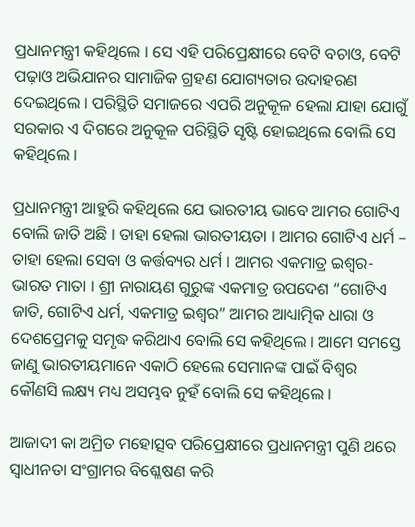ପ୍ରଧାନମନ୍ତ୍ରୀ କହିଥିଲେ । ସେ ଏହି ପରିପ୍ରେକ୍ଷୀରେ ବେଟି ବଚାଓ, ବେଟି ପଢ଼ାଓ ଅଭିଯାନର ସାମାଜିକ ଗ୍ରହଣ ଯୋଗ୍ୟତାର ଉଦାହରଣ ଦେଇଥିଲେ । ପରିସ୍ଥିତି ସମାଜରେ ଏପରି ଅନୁକୂଳ ହେଲା ଯାହା ଯୋଗୁଁ ସରକାର ଏ ଦିଗରେ ଅନୁକୂଳ ପରିସ୍ଥିତି ସୃଷ୍ଟି ହୋଇଥିଲେ ବୋଲି ସେ କହିଥିଲେ ।

ପ୍ରଧାନମନ୍ତ୍ରୀ ଆହୁରି କହିଥିଲେ ଯେ ଭାରତୀୟ ଭାବେ ଆମର ଗୋଟିଏ ବୋଲି ଜାତି ଅଛି । ତାହା ହେଲା ଭାରତୀୟତା । ଆମର ଗୋଟିଏ ଧର୍ମ – ତାହା ହେଲା ସେବା ଓ କର୍ତ୍ତବ୍ୟର ଧର୍ମ । ଆମର ଏକମାତ୍ର ଇଶ୍ୱର- ଭାରତ ମାତା । ଶ୍ରୀ ନାରାୟଣ ଗୁରୁଙ୍କ ଏକମାତ୍ର ଉପଦେଶ “ଗୋଟିଏ ଜାତି, ଗୋଟିଏ ଧର୍ମ, ଏକମାତ୍ର ଇଶ୍ୱର” ଆମର ଆଧ୍ୟାତ୍ମିକ ଧାରା ଓ ଦେଶପ୍ରେମକୁ ସମୃଦ୍ଧ କରିଥାଏ ବୋଲି ସେ କହିଥିଲେ । ଆମେ ସମସ୍ତେ ଜାଣୁ ଭାରତୀୟମାନେ ଏକାଠି ହେଲେ ସେମାନଙ୍କ ପାଇଁ ବିଶ୍ୱର କୌଣସି ଲକ୍ଷ୍ୟ ମଧ୍ୟ ଅସମ୍ଭବ ନୁହଁ ବୋଲି ସେ କହିଥିଲେ ।

ଆଜାଦୀ କା ଅମ୍ରିତ ମହୋତ୍ସବ ପରିପ୍ରେକ୍ଷୀରେ ପ୍ରଧାନମନ୍ତ୍ରୀ ପୁଣି ଥରେ ସ୍ୱାଧୀନତା ସଂଗ୍ରାମର ବିଶ୍ଳେଷଣ କରି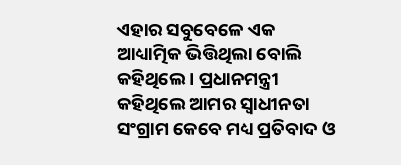ଏହାର ସବୁବେଳେ ଏକ ଆଧ୍ୟାତ୍ମିକ ଭିତ୍ତିଥିଲା ବୋଲି କହିଥିଲେ । ପ୍ରଧାନମନ୍ତ୍ରୀ କହିଥିଲେ ଆମର ସ୍ୱାଧୀନତା ସଂଗ୍ରାମ କେବେ ମଧ୍ୟ ପ୍ରତିବାଦ ଓ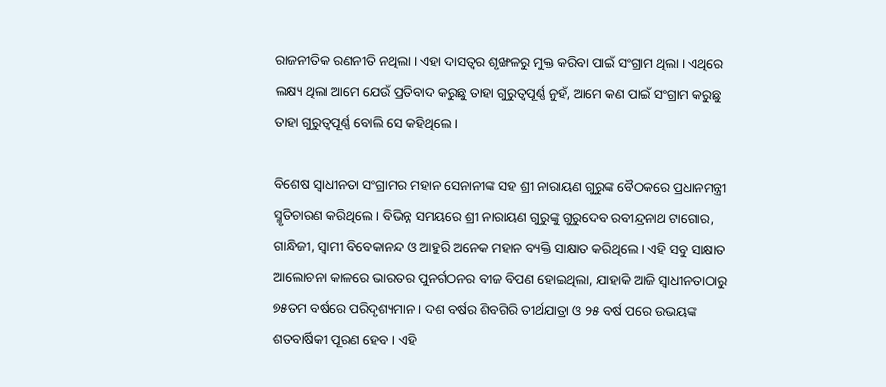ରାଜନୀତିକ ରଣନୀତି ନଥିଲା । ଏହା ଦାସତ୍ୱର ଶୃଙ୍ଖଳରୁ ମୁକ୍ତ କରିବା ପାଇଁ ସଂଗ୍ରାମ ଥିଲା । ଏଥିରେ ଲକ୍ଷ୍ୟ ଥିଲା ଆମେ ଯେଉଁ ପ୍ରତିବାଦ କରୁଛୁ ତାହା ଗୁରୁତ୍ୱପୂର୍ଣ୍ଣ ନୁହଁ, ଆମେ କଣ ପାଇଁ ସଂଗ୍ରାମ କରୁଛୁ ତାହା ଗୁରୁତ୍ୱପୂର୍ଣ୍ଣ ବୋଲି ସେ କହିଥିଲେ ।

ବିଶେଷ ସ୍ୱାଧୀନତା ସଂଗ୍ରାମର ମହାନ ସେନାନୀଙ୍କ ସହ ଶ୍ରୀ ନାରାୟଣ ଗୁରୁଙ୍କ ବୈଠକରେ ପ୍ରଧାନମନ୍ତ୍ରୀ ସ୍ମୃତିଚାରଣ କରିଥିଲେ । ବିଭିନ୍ନ ସମୟରେ ଶ୍ରୀ ନାରାୟଣ ଗୁରୁଙ୍କୁ ଗୁରୁଦେବ ରବୀନ୍ଦ୍ରନାଥ ଟାଗୋର, ଗାନ୍ଧିଜୀ, ସ୍ୱାମୀ ବିବେକାନନ୍ଦ ଓ ଆହୁରି ଅନେକ ମହାନ ବ୍ୟକ୍ତି ସାକ୍ଷାତ କରିଥିଲେ । ଏହି ସବୁ ସାକ୍ଷାତ ଆଲୋଚନା କାଳରେ ଭାରତର ପୁନର୍ଗଠନର ବୀଜ ବିପଣ ହୋଇଥିଲା, ଯାହାକି ଆଜି ସ୍ୱାଧୀନତାଠାରୁ ୭୫ତମ ବର୍ଷରେ ପରିଦୃଶ୍ୟମାନ । ଦଶ ବର୍ଷର ଶିବଗିରି ତୀର୍ଥଯାତ୍ରା ଓ ୨୫ ବର୍ଷ ପରେ ଉଭୟଙ୍କ ଶତବାର୍ଷିକୀ ପୂରଣ ହେବ । ଏହି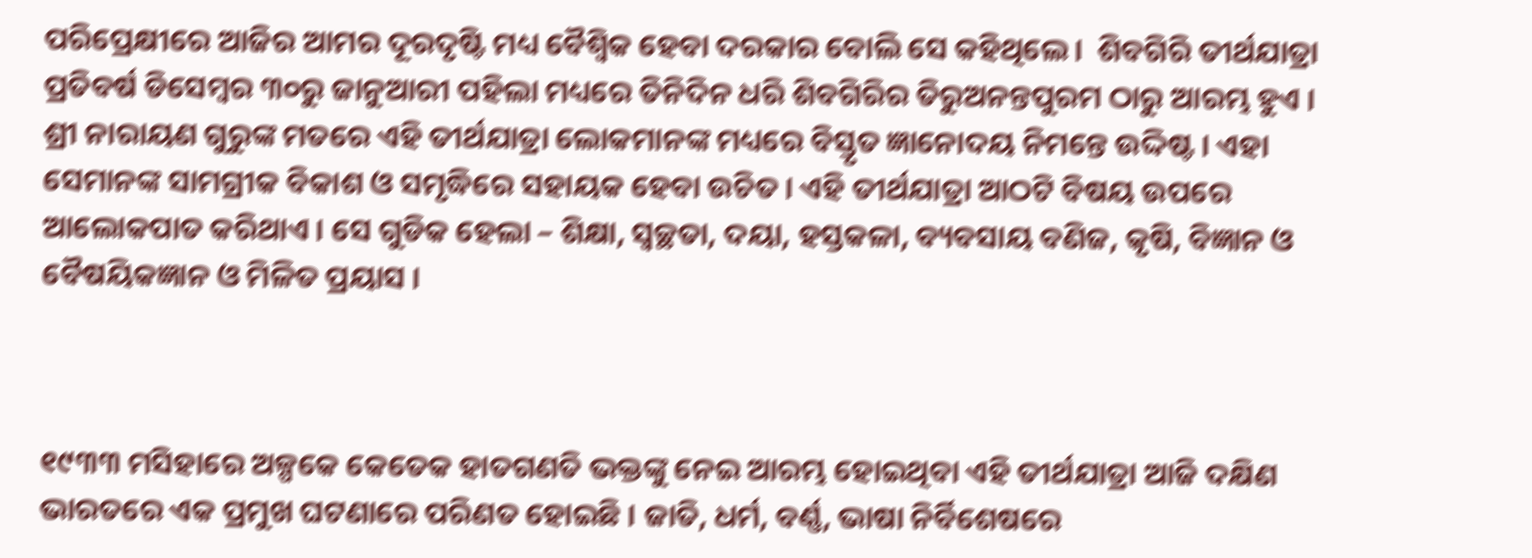ପରିପ୍ରେକ୍ଷୀରେ ଆଜିର ଆମର ଦୂରଦୃଷ୍ଟି ମଧ୍ୟ ବୈଶ୍ୱିକ ହେବା ଦରକାର ବୋଲି ସେ କହିଥିଲେ ।  ଶିବଗିରି ତୀର୍ଥଯାତ୍ରା ପ୍ରତିବର୍ଷ ଡିସେମ୍ବର ୩୦ରୁ ଜାନୁଆରୀ ପହିଲା ମଧ୍ୟରେ ତିନିଦିନ ଧରି ଶିବଗିରିର ତିରୁଅନନ୍ତପୁରମ ଠାରୁ ଆରମ୍ଭ ହୁଏ । ଶ୍ରୀ ନାରାୟଣ ଗୁରୁଙ୍କ ମତରେ ଏହି ତୀର୍ଥଯାତ୍ରା ଲୋକମାନଙ୍କ ମଧ୍ୟରେ ବିସ୍ତୃତ ଜ୍ଞାନୋଦୟ ନିମନ୍ତେ ଉଦ୍ଦିଷ୍ଟ । ଏହା ସେମାନଙ୍କ ସାମଗ୍ରୀକ ବିକାଶ ଓ ସମୃଦ୍ଧିରେ ସହାୟକ ହେବା ଉଚିତ । ଏହି ତୀର୍ଥଯାତ୍ରା ଆଠଟି ବିଷୟ ଉପରେ ଆଲୋକପାତ କରିଥାଏ । ସେ ଗୁଡିକ ହେଲା – ଶିକ୍ଷା, ସ୍ୱଚ୍ଛତା, ଦୟା, ହସ୍ତକଳା, ବ୍ୟବସାୟ ବଣିଜ, କୃଷି, ବିଜ୍ଞାନ ଓ ବୈଷୟିକଜ୍ଞାନ ଓ ମିଳିତ ପ୍ରୟାସ ।



୧୯୩୩ ମସିହାରେ ଅଳ୍ପକେ କେତେକ ହାତଗଣତି ଭକ୍ତଙ୍କୁ ନେଇ ଆରମ୍ଭ ହୋଇଥିବା ଏହି ତୀର୍ଥଯାତ୍ରା ଆଜି ଦକ୍ଷିଣ ଭାରତରେ ଏକ ପ୍ରମୁଖ ଘଟଣାରେ ପରିଣତ ହୋଇଛି । ଜାତି, ଧର୍ମ, ବର୍ଣ୍ଣ, ଭାଷା ନିର୍ବିଶେଷରେ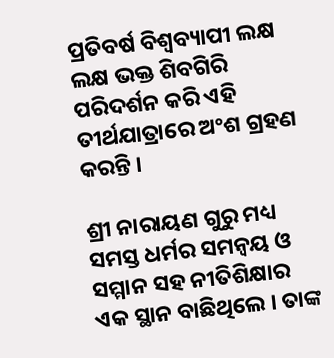ପ୍ରତିବର୍ଷ ବିଶ୍ୱବ୍ୟାପୀ ଲକ୍ଷ ଲକ୍ଷ ଭକ୍ତ ଶିବଗିରି ପରିଦର୍ଶନ କରି ଏହି ତୀର୍ଥଯାତ୍ରାରେ ଅଂଶ ଗ୍ରହଣ କରନ୍ତି ।

ଶ୍ରୀ ନାରାୟଣ ଗୁରୁ ମଧ୍ୟ ସମସ୍ତ ଧର୍ମର ସମନ୍ୱୟ ଓ ସମ୍ମାନ ସହ ନୀତିଶିକ୍ଷାର ଏକ ସ୍ଥାନ ବାଛିଥିଲେ । ତାଙ୍କ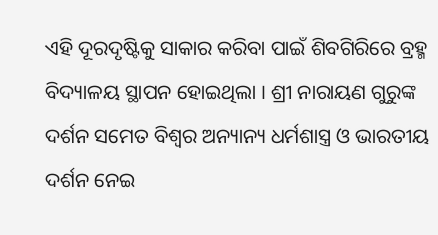ଏହି ଦୂରଦୃଷ୍ଟିକୁ ସାକାର କରିବା ପାଇଁ ଶିବଗିରିରେ ବ୍ରହ୍ମ ବିଦ୍ୟାଳୟ ସ୍ଥାପନ ହୋଇଥିଲା । ଶ୍ରୀ ନାରାୟଣ ଗୁରୁଙ୍କ ଦର୍ଶନ ସମେତ ବିଶ୍ୱର ଅନ୍ୟାନ୍ୟ ଧର୍ମଶାସ୍ତ୍ର ଓ ଭାରତୀୟ ଦର୍ଶନ ନେଇ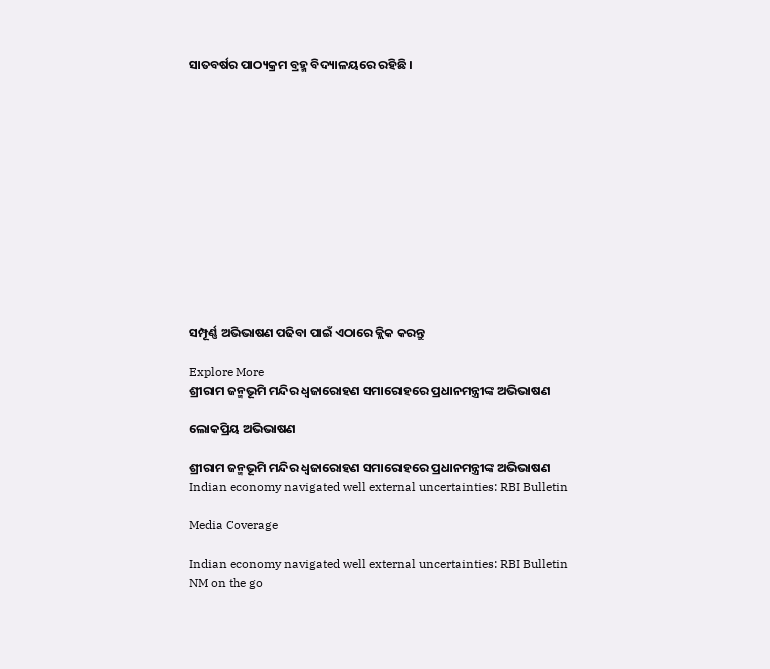ସାତବର୍ଷର ପାଠ୍ୟକ୍ରମ ବ୍ରହ୍ମ ବିଦ୍ୟାଳୟରେ ରହିଛି ।













ସମ୍ପୂର୍ଣ୍ଣ ଅଭିଭାଷଣ ପଢିବା ପାଇଁ ଏଠାରେ କ୍ଲିକ କରନ୍ତୁ

Explore More
ଶ୍ରୀରାମ ଜନ୍ମଭୂମି ମନ୍ଦିର ଧ୍ଵଜାରୋହଣ ସମାରୋହରେ ପ୍ରଧାନମନ୍ତ୍ରୀଙ୍କ ଅଭିଭାଷଣ

ଲୋକପ୍ରିୟ ଅଭିଭାଷଣ

ଶ୍ରୀରାମ ଜନ୍ମଭୂମି ମନ୍ଦିର ଧ୍ଵଜାରୋହଣ ସମାରୋହରେ ପ୍ରଧାନମନ୍ତ୍ରୀଙ୍କ ଅଭିଭାଷଣ
Indian economy navigated well external uncertainties: RBI Bulletin

Media Coverage

Indian economy navigated well external uncertainties: RBI Bulletin
NM on the go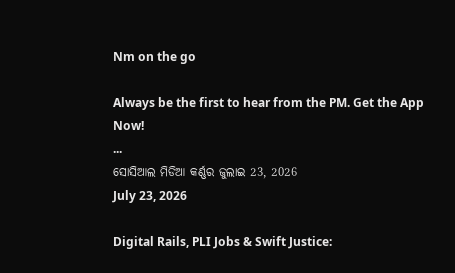Nm on the go

Always be the first to hear from the PM. Get the App Now!
...
ସୋସିଆଲ ମିଡିଆ କର୍ଣ୍ଣର ଜୁଲାଇ 23, 2026
July 23, 2026

Digital Rails, PLI Jobs & Swift Justice: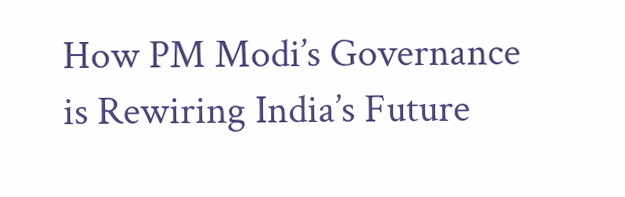How PM Modi’s Governance is Rewiring India’s Future